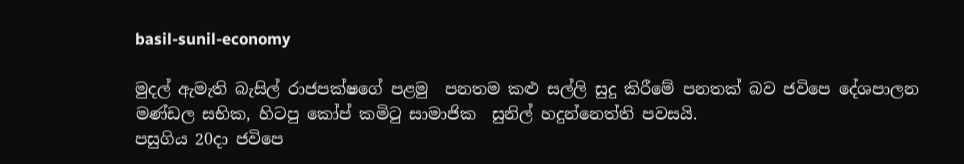basil-sunil-economy

මුදල් ඇමැති බැසිල් රාජපක්ෂගේ පළමු  පනතම කළු සල්ලි සුදු කිරීමේ පනතක් බව ජවිපෙ දේශපාලන
මණ්ඩල සභික, හිටපු කෝප් කමිටු සාමාජික  සුනිල් හදුන්නෙත්ති පවසයි.
පසුගිය 20දා ජවිපෙ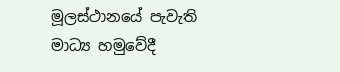මූලස්ථානයේ පැවැති මාධ්‍ය හමුවේදී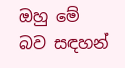ඔහු මේ බව සඳහන්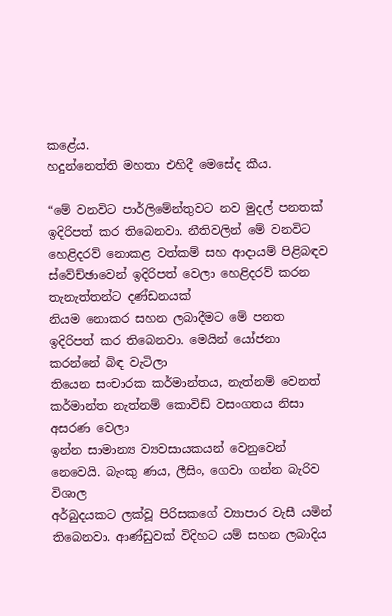කළේය.
හදුන්නෙත්ති මහතා එහිදී මෙසේද කීය.

“මේ වනවිට පාර්ලිමේන්තුවට නව මුදල් පනතක් ඉදිරිපත් කර තිබෙනවා. නීතිවලින් මේ වනවිට හෙළිදරව් නොකළ වත්කම් සහ ආදායම් පිළිබඳව ස්වේච්ඡාවෙන් ඉදිරිපත් වෙලා හෙළිදරව් කරන තැනැත්තන්ට දණ්ඩනයක්
නියම නොකර සහන ලබාදීමට මේ පනත ඉදිරිපත් කර තිබෙනවා. මෙයින් යෝජනා කරන්නේ බිඳ වැටිලා
තියෙන සංචාරක කර්මාන්තය, නැත්නම් වෙනත් කර්මාන්ත නැත්නම් කොවිඩ් වසංගතය නිසා අසරණ වෙලා
ඉන්න සාමාන්‍ය ව්‍යවසායකයන් වෙනුවෙන් නෙවෙයි. බැංකු ණය, ලීසිං, ගෙවා ගන්න බැරිව විශාල
අර්බුදයකට ලක්වූ පිරිසකගේ ව්‍යාපාර වැසී යමින් තිබෙනවා. ආණ්ඩුවක් විදිහට යම් සහන ලබාදිය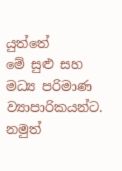යුත්තේ
මේ සුළු සහ මධ්‍ය පරිමාණ ව්‍යාපාරිකයන්ට. නමුත්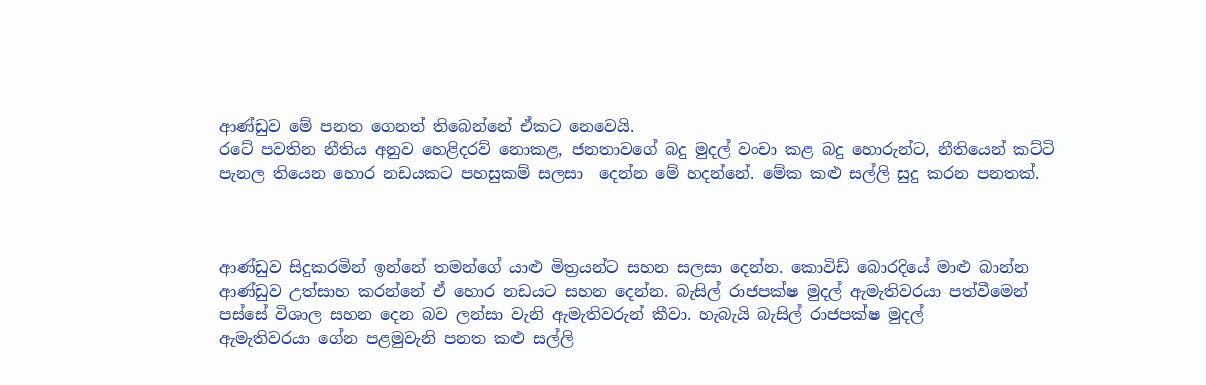ආණ්ඩුව මේ පනත ගෙනත් තිබෙන්නේ ඒකට නෙවෙයි.
රටේ පවතින නීතිය අනුව හෙළිදරව් නොකළ, ජනතාවගේ බදු මුදල් වංචා කළ බදු හොරුන්ට, නීතියෙන් කට්ටි
පැනල තියෙන හොර නඩයකට පහසුකම් සලසා  දෙන්න මේ හදන්නේ. මේක කළු සල්ලි සුදු කරන පනතක්.



ආණ්ඩුව සිදුකරමින් ඉන්නේ තමන්ගේ යාළු මිත්‍රයන්ට සහන සලසා දෙන්න. කොවිඩ් බොරදියේ මාළු බාන්න
ආණ්ඩුව උත්සාහ කරන්නේ ඒ හොර නඩයට සහන දෙන්න. බැසිල් රාජපක්ෂ මුදල් ඇමැතිවරයා පත්වීමෙන්
පස්සේ විශාල සහන දෙන බව ලන්සා වැනි ඇමැතිවරුන් කීවා. හැබැයි බැසිල් රාජපක්ෂ මුදල්
ඇමැතිවරයා ගේන පළමුවැනි පනත කළු සල්ලි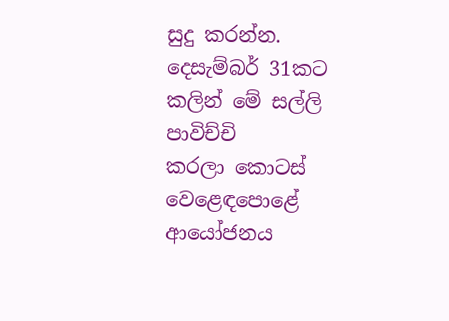සුදු කරන්න. දෙසැම්බර් 31කට කලින් මේ සල්ලි පාවිච්චි
කරලා කොටස් වෙළෙඳපොළේ ආයෝජනය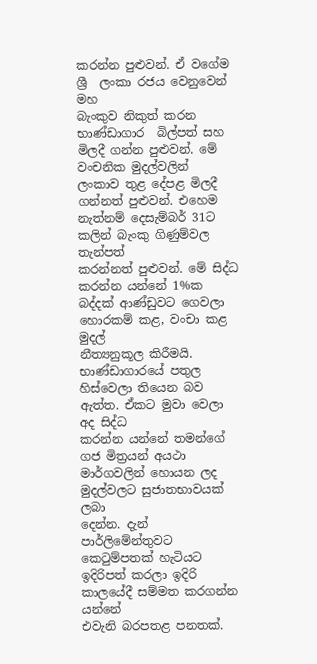කරන්න පුළුවන්. ඒ වගේම ශ්‍රී  ලංකා රජය වෙනුවෙන් මහ
බැංකුව නිකුත් කරන භාණ්ඩාගාර  බිල්පත් සහ මිලදී ගන්න පුළුවන්. මේ වංචනික මුදල්වලින්
ලංකාව තුළ දේපළ මිලදී ගන්නත් පුළුවන්. එහෙම නැත්නම් දෙසැම්බර් 31ට කලින් බැංකු ගිණුම්වල තැන්පත්
කරන්නත් පුළුවන්. මේ සිද්ධ කරන්න යන්නේ 1%ක බද්දක් ආණ්ඩුවට ගෙවලා හොරකම් කළ, වංචා කළ මුදල්
නීත්‍යනුකූල කිරීමයි.  භාණ්ඩාගාරයේ පතුල හිස්වෙලා තියෙන බව ඇත්ත. ඒකට මුවා වෙලා අද සිද්ධ
කරන්න යන්නේ තමන්ගේ ගජ මිත්‍රයන් අයථා මාර්ගවලින් හොයන ලද මුදල්වලට සුජාතභාවයක් ලබා
දෙන්න. දැන් පාර්ලිමේන්තුවට කෙටුම්පතක් හැටියට ඉදිරිපත් කරලා ඉදිරි කාලයේදී සම්මත කරගන්න යන්නේ
එවැනි බරපතළ පනතක්.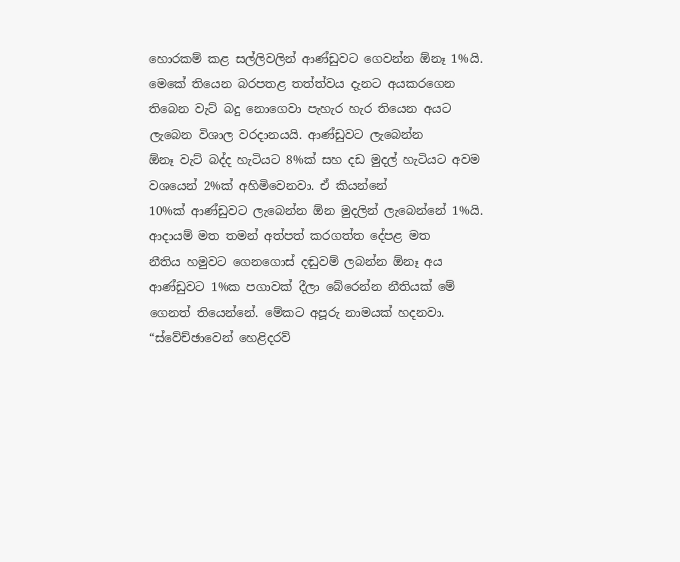හොරකම් කළ සල්ලිවලින් ආණ්ඩුවට ගෙවන්න ඕනෑ 1%යි. මෙකේ තියෙන බරපතළ තත්ත්වය දැනට අයකරගෙන
තිබෙන වැට් බදු නොගෙවා පැහැර හැර තියෙන අයට ලැබෙන විශාල වරදානයයි. ආණ්ඩුවට ලැබෙන්න
ඕනෑ වැට් බද්ද හැටියට 8%ක් සහ දඩ මුදල් හැටියට අවම වශයෙන් 2%ක් අහිමිවෙනවා. ඒ කියන්නේ
10%ක් ආණ්ඩුවට ලැබෙන්න ඕන මුදලින් ලැබෙන්නේ 1%යි. ආදායම් මත තමන් අත්පත් කරගත්ත දේපළ මත
නීතිය හමුවට ගෙනගොස් දඬුවම් ලබන්න ඕනෑ අය ආණ්ඩුවට 1%ක පගාවක් දීලා බේරෙන්න නීතියක් මේ ගෙනත් තියෙන්නේ. මේකට අපූරු නාමයක් හදනවා. “ස්වේච්ඡාවෙන් හෙළිදරව්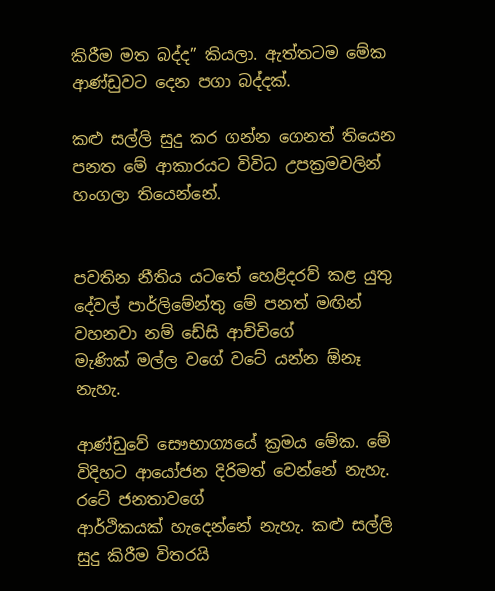කිරීම මත බද්ද” කියලා. ඇත්තටම මේක ආණ්ඩුවට දෙන පගා බද්දක්.

කළු සල්ලි සුදු කර ගන්න ගෙනත් තියෙන පනත මේ ආකාරයට විවිධ උපක්‍රමවලින් හංගලා තියෙන්නේ.


පවතින නීතිය යටතේ හෙළිදරව් කළ යුතු දේවල් පාර්ලිමේන්තු මේ පනත් මඟින් වහනවා නම් ඩේසි ආච්චිගේ
මැණික් මල්ල වගේ වටේ යන්න ඕනෑ නැහැ.

ආණ්ඩුවේ සෞභාග්‍යයේ ක්‍රමය මේක. මේ විදිහට ආයෝජන දිරිමත් වෙන්නේ නැහැ. රටේ ජනතාවගේ
ආර්ථිකයක් හැදෙන්නේ නැහැ. කළු සල්ලි සුදු කිරීම විතරයි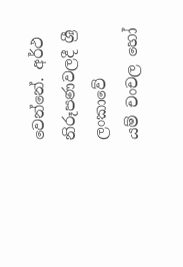වෙන්නේ. අර්ථ නිරූපණවලදී ශ්‍රී  ලංකාවේ
යම් චංචල හෝ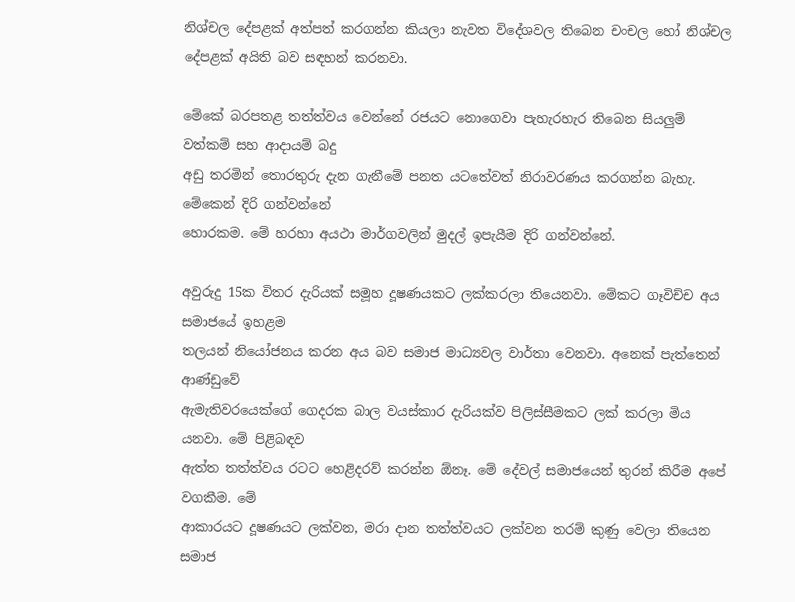නිශ්චල දේපළක් අත්පත් කරගන්න කියලා නැවත විදේශවල තිබෙන චංචල හෝ නිශ්චල
දේපළක් අයිති බව සඳහන් කරනවා.

මේකේ බරපතළ තත්ත්වය වෙන්නේ රජයට නොගෙවා පැහැරහැර තිබෙන සියලුම් වත්කම් සහ ආදායම් බදු
අඩු තරමින් තොරතුරු දැන ගැනීමේ පනත යටතේවත් නිරාවරණය කරගන්න බැහැ. මේකෙන් දිරි ගන්වන්නේ
හොරකම. මේ හරහා අයථා මාර්ගවලින් මුදල් ඉපැයීම දිරි ගන්වන්නේ.

අවුරුදු 15ක විතර දැරියක් සමූහ දූෂණයකට ලක්කරලා තියෙනවා. මේකට ගෑවිච්ච අය සමාජයේ ඉහළම
තලයන් නියෝජනය කරන අය බව සමාජ මාධ්‍යවල වාර්තා වෙනවා. අනෙක් පැත්තෙන් ආණ්ඩුවේ
ඇමැතිවරයෙක්ගේ ගෙදරක බාල වයස්කාර දැරියක්ව පිලිස්සීමකට ලක් කරලා මිය යනවා. මේ පිළිබඳව
ඇත්ත තත්ත්වය රටට හෙළිදරව් කරන්න ඕනෑ. මේ දේවල් සමාජයෙන් තුරන් කිරීම අපේ වගකීම. මේ
ආකාරයට දූෂණයට ලක්වන, මරා දාන තත්ත්වයට ලක්වන තරම් කුණු වෙලා තියෙන සමාජ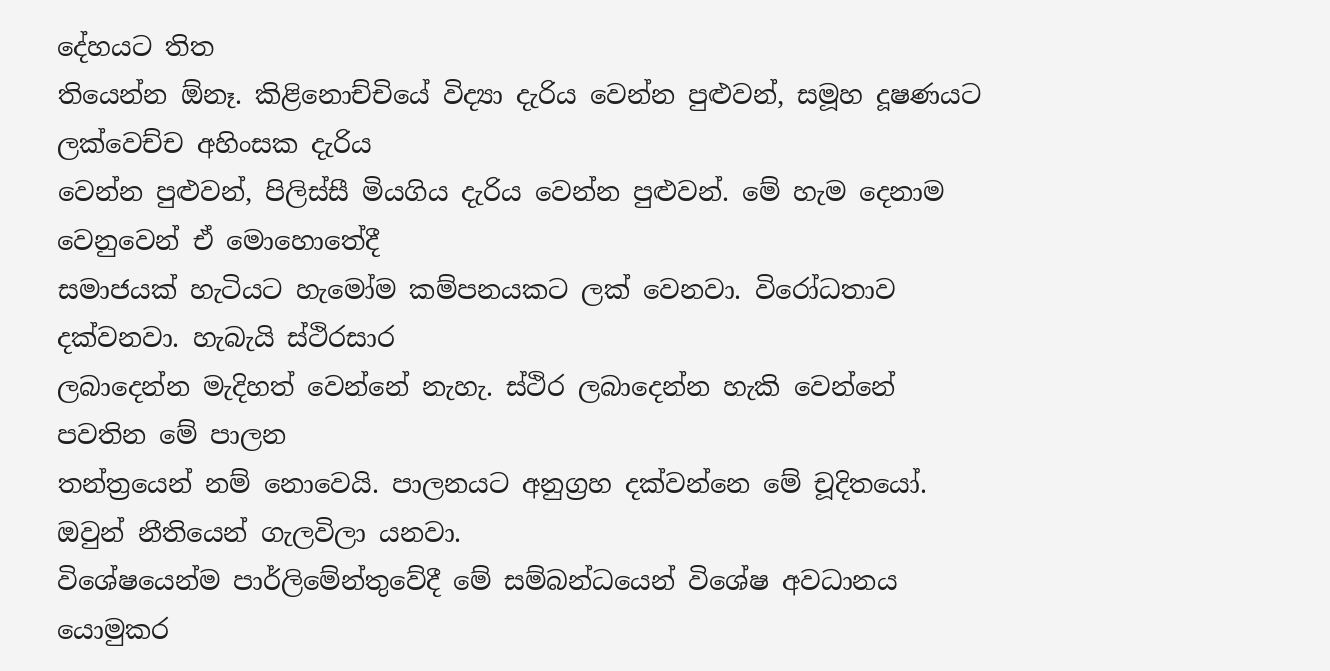දේහයට තිත
තියෙන්න ඕනෑ. කිළිනොච්චියේ විද්‍යා දැරිය වෙන්න පුළුවන්, සමූහ දූෂණයට ලක්වෙච්ච අහිංසක දැරිය
වෙන්න පුළුවන්, පිලිස්සී මියගිය දැරිය වෙන්න පුළුවන්. මේ හැම දෙනාම වෙනුවෙන් ඒ මොහොතේදී
සමාජයක් හැටියට හැමෝම කම්පනයකට ලක් වෙනවා. විරෝධතාව දක්වනවා. හැබැයි ස්ථිරසාර
ලබාදෙන්න මැදිහත් වෙන්නේ නැහැ. ස්ථිර ලබාදෙන්න හැකි වෙන්නේ පවතින මේ පාලන
තන්ත්‍රයෙන් නම් නොවෙයි. පාලනයට අනුග්‍රහ දක්වන්නෙ මේ චූදිතයෝ. ඔවුන් නීතියෙන් ගැලවිලා යනවා.
විශේෂයෙන්ම පාර්ලිමේන්තුවේදී මේ සම්බන්ධයෙන් විශේෂ අවධානය යොමුකර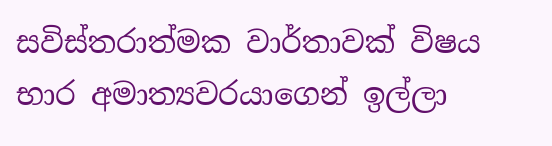සවිස්තරාත්මක වාර්තාවක් විෂය භාර අමාත්‍යවරයාගෙන් ඉල්ලා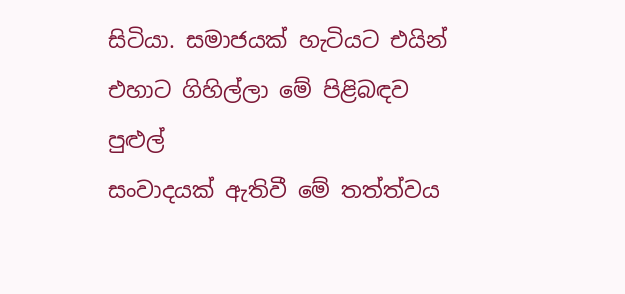සිටියා. සමාජයක් හැටියට එයින් එහාට ගිහිල්ලා මේ පිළිබඳව පුළුල්
සංවාදයක් ඇතිවී මේ තත්ත්වය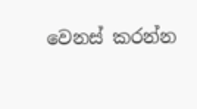වෙනස් කරන්න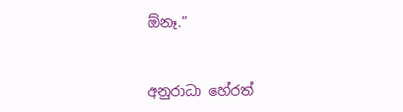ඕනෑ.”


අනුරාධා හේරත්